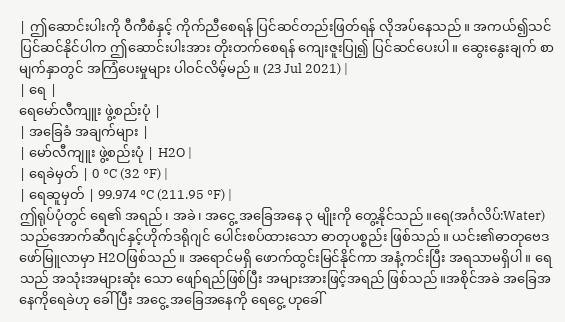| ဤဆောင်းပါးကို ဝီကီစံနှင့် ကိုက်ညီစေရန် ပြင်ဆင်တည်းဖြတ်ရန် လိုအပ်နေသည်။ အကယ်၍သင်ပြင်ဆင်နိုင်ပါက ဤဆောင်းပါးအား တိုးတက်စေရန် ကျေးဇူးပြု၍ ပြင်ဆင်ပေးပါ။ ဆွေးနွေးချက် စာမျက်နှာတွင် အကြံပေးမှုများ ပါဝင်လိမ့်မည်။ (23 Jul 2021) |
| ရေ |
ရေမော်လီကျူး ဖွဲ့စည်းပုံ |
| အခြေခံ အချက်များ |
| မော်လီကျူး ဖွဲ့စည်းပုံ | H2O |
| ရေခဲမှတ် | 0 °C (32 °F) |
| ရေဆူမှတ် | 99.974 °C (211.95 °F) |
ဤရုပ်ပုံတွင် ရေ၏ အရည်၊ အခဲ၊ အငွေ့ အခြေအနေ ၃ မျိုးကို တွေ့နိုင်သည်။ရေ(အင်္ဂလိပ်:Water)သည်အောက်ဆီဂျင်နှင့်ဟိုက်ဒရိုဂျင် ပေါင်းစပ်ထားသော ဓာတုပစ္စည်း ဖြစ်သည်။ ယင်း၏ဓာတုဗေဒ ဖော်မြူလာမှာ H2Oဖြစ်သည်။ အရောင်မရှိ ဖောက်ထွင်းမြင်နိုင်ကာ အနံ့ကင်းပြီး အရသာမရှိပါ။ ရေသည် အသုံးအများဆုံး သော ဖျော်ရည်ဖြစ်ပြီး အများအားဖြင့်အရည် ဖြစ်သည်။အစိုင်အခဲ အခြေအနေကိုရေခဲဟု ခေါ် ပြီး အငွေ့ အခြေအနေကို ရေငွေ့ ဟုခေါ်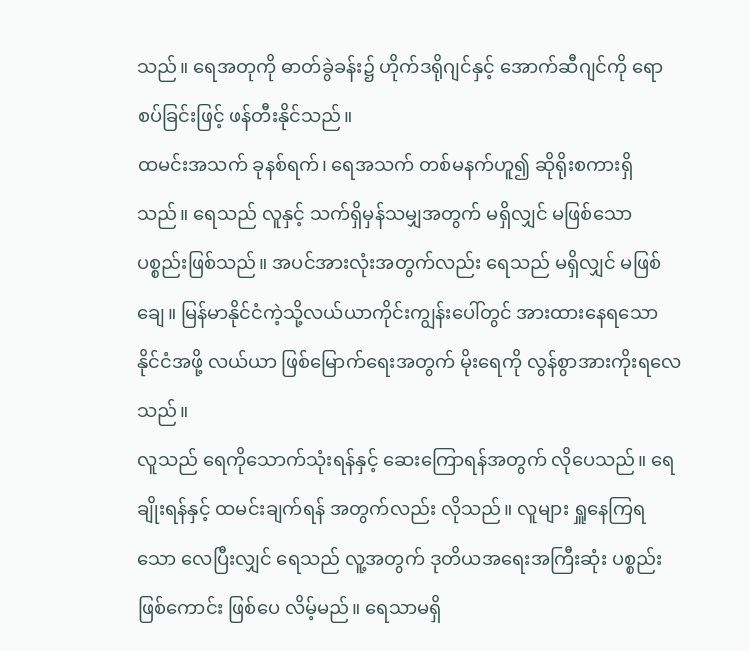သည်။ ရေအတုကို ဓာတ်ခွဲခန်း၌ ဟိုက်ဒရိုဂျင်နှင့် အောက်ဆီဂျင်ကို ရောစပ်ခြင်းဖြင့် ဖန်တီးနိုင်သည်။
ထမင်းအသက် ခုနစ်ရက်၊ ရေအသက် တစ်မနက်ဟူ၍ ဆိုရိုးစကားရှိသည်။ ရေသည် လူနှင့် သက်ရှိမှန်သမျှအတွက် မရှိလျှင် မဖြစ်သော ပစ္စည်းဖြစ်သည်။ အပင်အားလုံးအတွက်လည်း ရေသည် မရှိလျှင် မဖြစ်ချေ။ မြန်မာနိုင်ငံကဲ့သို့လယ်ယာကိုင်းကျွန်းပေါ်တွင် အားထားနေရသော နိုင်ငံအဖို့ လယ်ယာ ဖြစ်မြောက်ရေးအတွက် မိုးရေကို လွန်စွာအားကိုးရလေသည်။
လူသည် ရေကိုသောက်သုံးရန်နှင့် ဆေးကြောရန်အတွက် လိုပေသည်။ ရေချိုးရန်နှင့် ထမင်းချက်ရန် အတွက်လည်း လိုသည်။ လူများ ရှူနေကြရသော လေပြီးလျှင် ရေသည် လူ့အတွက် ဒုတိယအရေးအကြီးဆုံး ပစ္စည်း ဖြစ်ကောင်း ဖြစ်ပေ လိမ့်မည်။ ရေသာမရှိ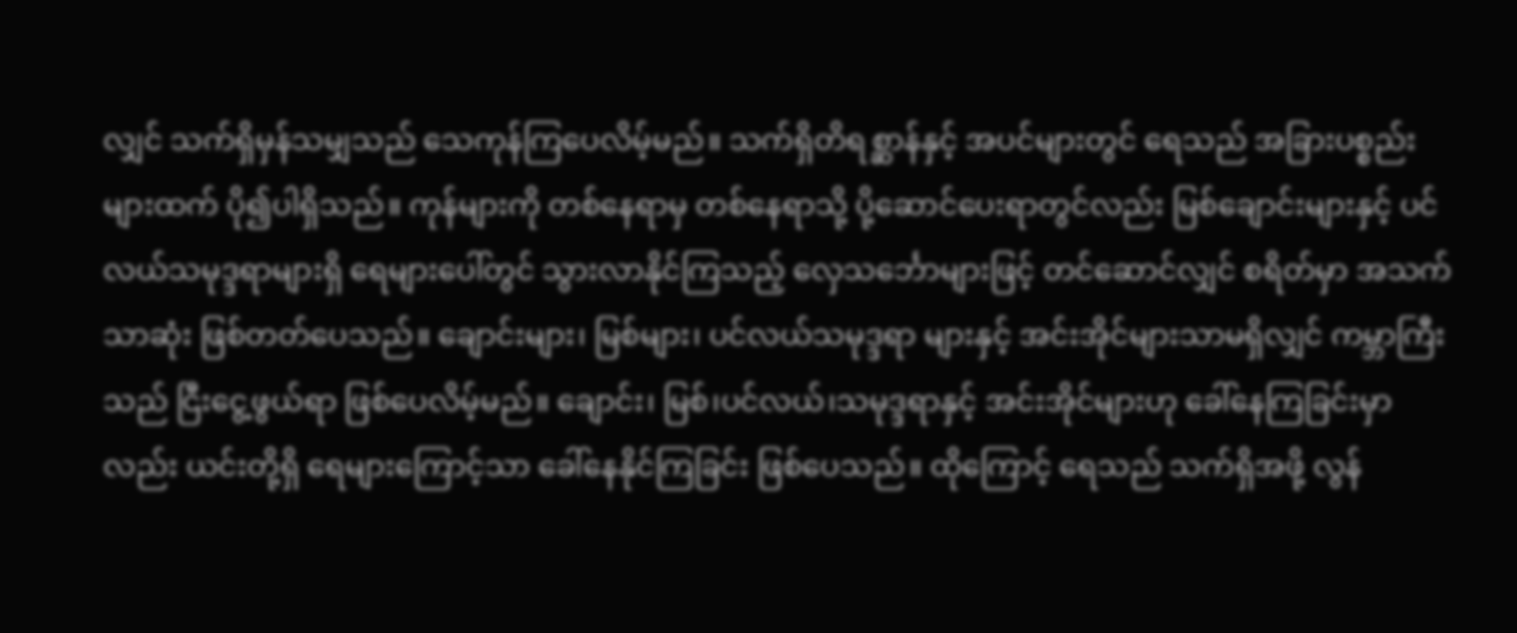လျှင် သက်ရှိမှန်သမျှသည် သေကုန်ကြပေလိမ့်မည်။ သက်ရှိတိရစ္ဆာန်နှင့် အပင်များတွင် ရေသည် အခြားပစ္စည်းများထက် ပို၍ပါရှိသည်။ ကုန်များကို တစ်နေရာမှ တစ်နေရာသို့ ပို့ဆောင်ပေးရာတွင်လည်း မြစ်ချောင်းများနှင့် ပင်လယ်သမုဒ္ဒရာများရှိ ရေများပေါ်တွင် သွားလာနိုင်ကြသည့် လှေသင်္ဘောများဖြင့် တင်ဆောင်လျှင် စရိတ်မှာ အသက်သာဆုံး ဖြစ်တတ်ပေသည်။ ချောင်းများ၊ မြစ်များ၊ ပင်လယ်သမုဒ္ဒရာ များနှင့် အင်းအိုင်များသာမရှိလျှင် ကမ္ဘာကြီးသည် ငြီးငွေ့ဖွယ်ရာ ဖြစ်ပေလိမ့်မည်။ ချောင်း၊ မြစ်၊ပင်လယ်၊သမုဒ္ဒရာနှင့် အင်းအိုင်များဟု ခေါ်နေကြခြင်းမှာလည်း ယင်းတို့ရှိ ရေများကြောင့်သာ ခေါ်နေနိုင်ကြခြင်း ဖြစ်ပေသည်။ ထိုကြောင့် ရေသည် သက်ရှိအဖို့ လွန်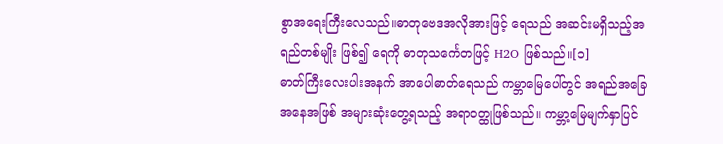စွာအရေးကြီးလေသည်။ဓာတုဗေဒအလိုအားဖြင့် ရေသည် အဆင်းမရှိသည့်အရည်တစ်မျိုး ဖြစ်၍ ရေကို ဓာတုသင်္ကေတဖြင့် H2O ဖြစ်သည်။[၁]
ဓာတ်ကြီးလေးပါးအနက် အာပေါဓာတ်ရေသည် ကမ္ဘာမြေပေါ်တွင် အရည်အခြေအနေအဖြစ် အများဆုံးတွေ့ရသည့် အရာဝတ္ထုဖြစ်သည်။ ကမ္ဘာ့မြေမျက်နှာပြင်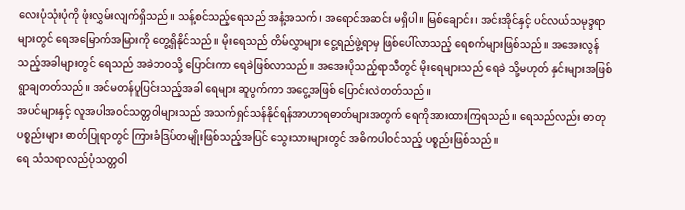လေးပုံသုံးပုံကို ဖုံးလွှမ်းလျက်ရှိသည်။ သန့်စင်သည့်ရေသည် အနံ့အသက်၊ အရောင်အဆင်း မရှိပါ။ မြစ်ချောင်း၊ အင်းအိုင်နှင့် ပင်လယ်သမုဒ္ဒရာများတွင် ရေအမြောက်အမြားကို တွေ့ရှိနိုင်သည်။ မိုးရေသည် တိမ်လွှာများ ငွေ့ရည်ဖွဲ့ရာမှ ဖြစ်ပေါ်လာသည့် ရေစက်များဖြစ်သည်။ အအေးလွန်သည့်အခါများတွင် ရေသည် အခဲဘဝသို့ ပြောင်းကာ ရေခဲဖြစ်လာသည်။ အအေးပိုသည့်ရာသီတွင် မိုးရေများသည် ရေခဲ သို့မဟုတ် နှင်းများအဖြစ် ရွာချတတ်သည်။ အင်မတန်ပူပြင်းသည့်အခါ ရေများ ဆူပွက်ကာ အငွေ့အဖြစ် ပြောင်းလဲတတ်သည်။
အပင်များနှင့် လူအပါအဝင်သတ္တဝါများသည် အသက်ရှင်သန်နိုင်ရန်အာဟာရဓာတ်များအတွက် ရေကိုအားထားကြရသည်။ ရေသည်လည်း ဓာတုပစ္စည်းများ ဓာတ်ပြုရာတွင် ကြားခံဒြပ်တမျိုးဖြစ်သည့်အပြင် သွေးသားများတွင် အဓိကပါဝင်သည့် ပစ္စည်းဖြစ်သည်။
ရေ သံသရာလည်ပုံသတ္တဝါ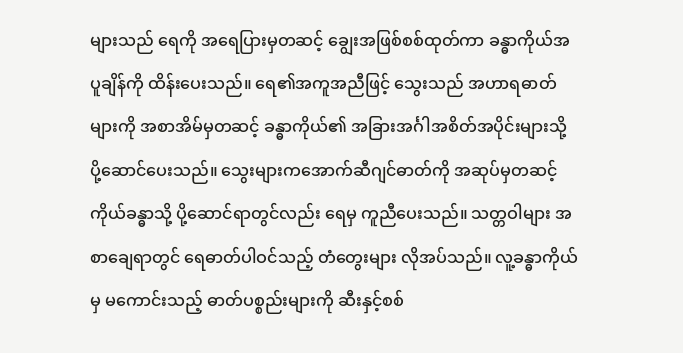များသည် ရေကို အရေပြားမှတဆင့် ချွေးအဖြစ်စစ်ထုတ်ကာ ခန္ဓာကိုယ်အပူချိန်ကို ထိန်းပေးသည်။ ရေ၏အကူအညီဖြင့် သွေးသည် အဟာရဓာတ်များကို အစာအိမ်မှတဆင့် ခန္ဓာကိုယ်၏ အခြားအင်္ဂါအစိတ်အပိုင်းများသို့ ပို့ဆောင်ပေးသည်။ သွေးများကအောက်ဆီဂျင်ဓာတ်ကို အဆုပ်မှတဆင့် ကိုယ်ခန္ဓာသို့ ပို့ဆောင်ရာတွင်လည်း ရေမှ ကူညီပေးသည်။ သတ္တဝါများ အစာချေရာတွင် ရေဓာတ်ပါဝင်သည့် တံတွေးများ လိုအပ်သည်။ လူ့ခန္ဓာကိုယ်မှ မကောင်းသည့် ဓာတ်ပစ္စည်းများကို ဆီးနှင့်စစ်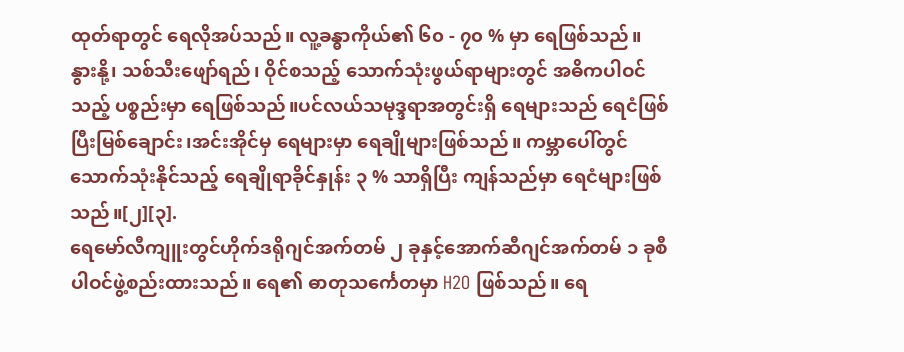ထုတ်ရာတွင် ရေလိုအပ်သည်။ လူ့ခန္ဓာကိုယ်၏ ၆၀ - ၇၀ % မှာ ရေဖြစ်သည်။
နွားနို့၊ သစ်သီးဖျော်ရည်၊ ဝိုင်စသည့် သောက်သုံးဖွယ်ရာများတွင် အဓိကပါဝင်သည့် ပစ္စည်းမှာ ရေဖြစ်သည်။ပင်လယ်သမုဒ္ဒရာအတွင်းရှိ ရေများသည် ရေငံဖြစ်ပြီးမြစ်ချောင်း၊အင်းအိုင်မှ ရေများမှာ ရေချိုများဖြစ်သည်။ ကမ္ဘာပေါ်တွင် သောက်သုံးနိုင်သည့် ရေချိုရာခိုင်နှုန်း ၃ % သာရှိပြီး ကျန်သည်မှာ ရေငံများဖြစ်သည်။[၂][၃].
ရေမော်လီကျူးတွင်ဟိုက်ဒရိုဂျင်အက်တမ် ၂ ခုနှင့်အောက်ဆီဂျင်အက်တမ် ၁ ခုစီပါဝင်ဖွဲ့စည်းထားသည်။ ရေ၏ ဓာတုသင်္ကေတမှာ H2O ဖြစ်သည်။ ရေ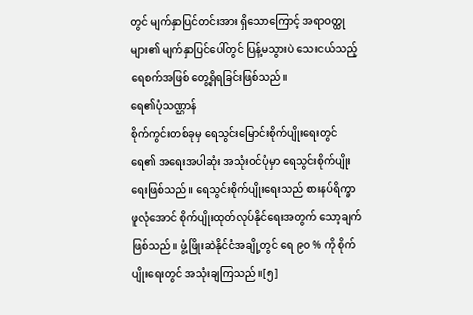တွင် မျက်နှာပြင်တင်းအား ရှိသောကြောင့် အရာဝတ္ထုများ၏ မျက်နှာပြင်ပေါ်တွင် ပြန့်မသွားပဲ သေးငယ်သည့် ရေစက်အဖြစ် တွေ့ရှိရခြင်းဖြစ်သည်။
ရေ၏ပုံသဏ္ဌာန်
စိုက်ကွင်းတစ်ခုမှ ရေသွင်းမြောင်းစိုက်ပျိုးရေးတွင် ရေ၏ အရေးအပါဆုံး အသုံးဝင်ပုံမှာ ရေသွင်းစိုက်ပျိုးရေးဖြစ်သည်။ ရေသွင်းစိုက်ပျိုးရေးသည် စားနပ်ရိက္ခာ ဖူလုံအောင် စိုက်ပျိုးထုတ်လုပ်နိုင်ရေးအတွက် သော့ချက်ဖြစ်သည်။ ဖွံ့ဖြိုးဆဲနိုင်ငံအချို့တွင် ရေ ၉၀ % ကို စိုက်ပျိုးရေးတွင် အသုံးချကြသည်။[၅]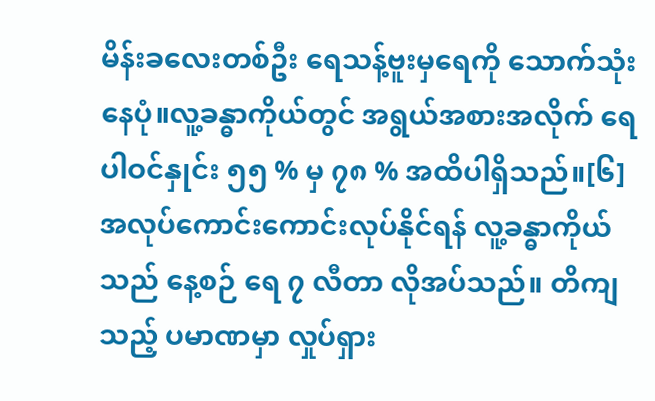မိန်းခလေးတစ်ဦး ရေသန့်ဗူးမှရေကို သောက်သုံးနေပုံ။လူ့ခန္ဓာကိုယ်တွင် အရွယ်အစားအလိုက် ရေပါဝင်နှုင်း ၅၅ % မှ ၇၈ % အထိပါရှိသည်။[၆] အလုပ်ကောင်းကောင်းလုပ်နိုင်ရန် လူ့ခန္ဓာကိုယ်သည် နေ့စဉ် ရေ ၇ လီတာ လိုအပ်သည်။ တိကျသည့် ပမာဏမှာ လှုပ်ရှား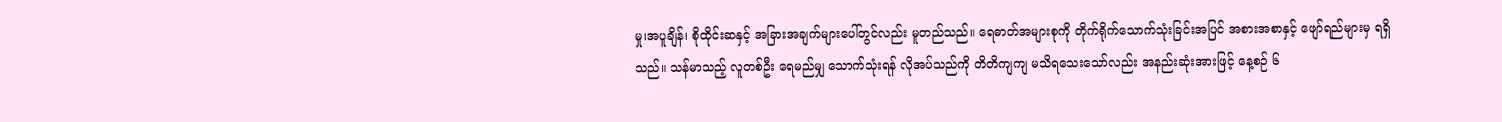မှု၊အပူချိန်၊ စိုထိုင်းဆနှင့် အခြားအချက်များပေါ်တွင်လည်း မူတည်သည်။ ရေဓာတ်အများစုကို တိုက်ရိုက်သောက်သုံးခြင်းအပြင် အစားအစာနှင့် ဖျော်ရည်များမှ ရရှိသည်။ သန်မာသည့် လူတစ်ဦး ရေမည်မျှ သောက်သုံးရန် လိုအပ်သည်ကို တိတိကျကျ မသိရသေးသော်လည်း အနည်းဆုံးအားဖြင့် နေ့စဉ် ၆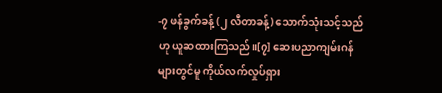-၇ ဖန်ခွက်ခန့် (၂ လီတာခန့်) သောက်သုံးသင့်သည်ဟု ယူဆထားကြသည်။[၇] ဆေးပညာကျမ်းဂန်များတွင်မူ ကိုယ်လက်လှုပ်ရှား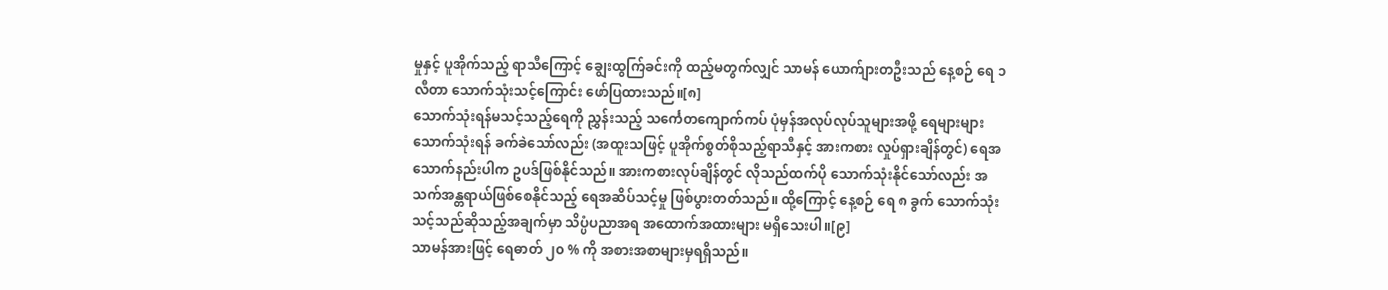မှုနှင့် ပူအိုက်သည့် ရာသီကြောင့် ချွေးထွက်ြခင်းကို ထည့်မတွက်လျှင် သာမန် ယောက်ျားတဦးသည် နေ့စဉ် ရေ ၁ လီတာ သောက်သုံးသင့်ကြောင်း ဖော်ပြထားသည်။[၈]
သောက်သုံးရန်မသင့်သည့်ရေကို ညွှန်းသည့် သင်္ကေတကျောက်ကပ် ပုံမှန်အလုပ်လုပ်သူများအဖို့ ရေများများ သောက်သုံးရန် ခက်ခဲသော်လည်း (အထူးသဖြင့် ပူအိုက်စွတ်စိုသည့်ရာသီနှင့် အားကစား လှုပ်ရှားချိန်တွင်) ရေအသောက်နည်းပါက ဥပဒ်ဖြစ်နိုင်သည်။ အားကစားလုပ်ချိန်တွင် လိုသည်ထက်ပို သောက်သုံးနိုင်သော်လည်း အသက်အန္တရာယ်ဖြစ်စေနိုင်သည့် ရေအဆိပ်သင့်မှု ဖြစ်ပွားတတ်သည်။ ထို့ကြောင့် နေ့စဉ် ရေ ၈ ခွက် သောက်သုံးသင့်သည်ဆိုသည့်အချက်မှာ သိပ္ပံပညာအရ အထောက်အထားများ မရှိသေးပါ။[၉]
သာမန်အားဖြင့် ရေဓာတ် ၂၀ % ကို အစားအစာများမှရရှိသည်။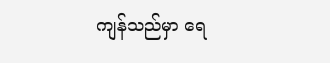ကျန်သည်မှာ ရေ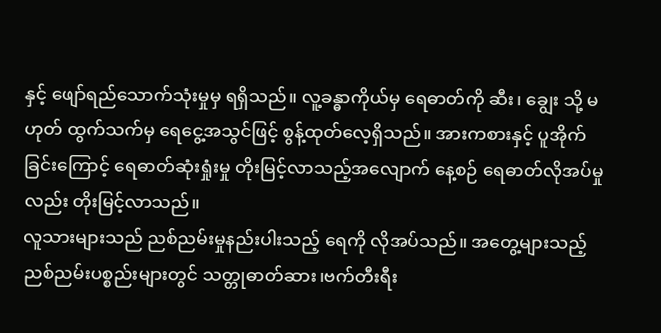နှင့် ဖျော်ရည်သောက်သုံးမှုမှ ရရှိသည်။ လူ့ခန္ဓာကိုယ်မှ ရေဓာတ်ကို ဆီး၊ ချွေး သို့ မဟုတ် ထွက်သက်မှ ရေငွေ့အသွင်ဖြင့် စွန့်ထုတ်လေ့ရှိသည်။ အားကစားနှင့် ပူအိုက်ခြင်းကြောင့် ရေဓာတ်ဆုံးရှုံးမှု တိုးမြင့်လာသည့်အလျောက် နေ့စဉ် ရေဓာတ်လိုအပ်မှုလည်း တိုးမြင့်လာသည်။
လူသားများသည် ညစ်ညမ်းမှုနည်းပါးသည့် ရေကို လိုအပ်သည်။ အတွေ့များသည့် ညစ်ညမ်းပစ္စည်းများတွင် သတ္တုဓာတ်ဆား၊ဗက်တီးရီး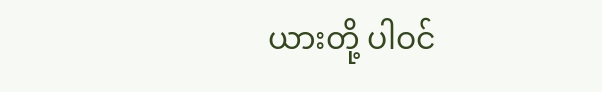ယားတို့ ပါဝင်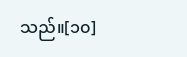သည်။[၁၀]